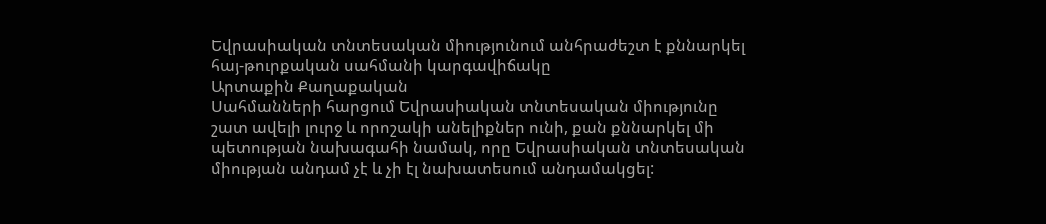Եվրասիական տնտեսական միությունում անհրաժեշտ է քննարկել հայ-թուրքական սահմանի կարգավիճակը
Արտաքին Քաղաքական
Սահմանների հարցում Եվրասիական տնտեսական միությունը շատ ավելի լուրջ և որոշակի անելիքներ ունի, քան քննարկել մի պետության նախագահի նամակ, որը Եվրասիական տնտեսական միության անդամ չէ և չի էլ նախատեսում անդամակցել: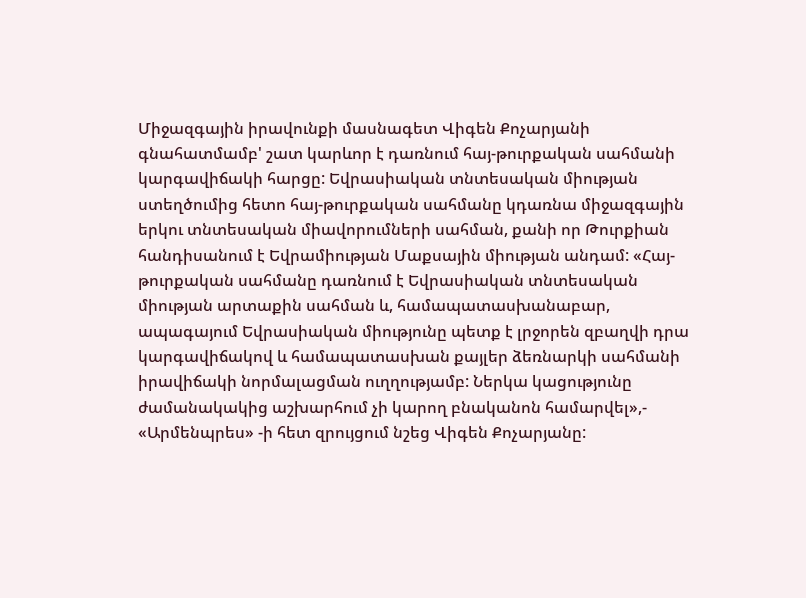Միջազգային իրավունքի մասնագետ Վիգեն Քոչարյանի գնահատմամբ' շատ կարևոր է դառնում հայ-թուրքական սահմանի կարգավիճակի հարցը: Եվրասիական տնտեսական միության ստեղծումից հետո հայ-թուրքական սահմանը կդառնա միջազգային երկու տնտեսական միավորումների սահման, քանի որ Թուրքիան հանդիսանում է Եվրամիության Մաքսային միության անդամ: «Հայ-թուրքական սահմանը դառնում է Եվրասիական տնտեսական միության արտաքին սահման և, համապատասխանաբար, ապագայում Եվրասիական միությունը պետք է լրջորեն զբաղվի դրա կարգավիճակով և համապատասխան քայլեր ձեռնարկի սահմանի իրավիճակի նորմալացման ուղղությամբ: Ներկա կացությունը ժամանակակից աշխարհում չի կարող բնականոն համարվել»,- «Արմենպրես» -ի հետ զրույցում նշեց Վիգեն Քոչարյանը: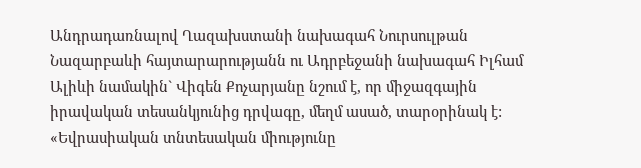Անդրադառնալով Ղազախստանի նախագահ Նուրսուլթան Նազարբաևի հայտարարությանն ու Ադրբեջանի նախագահ Իլհամ Ալիևի նամակին` Վիգեն Քոչարյանը նշում է, որ միջազգային իրավական տեսանկյունից դրվագը, մեղմ ասած, տարօրինակ է: «Եվրասիական տնտեսական միությունը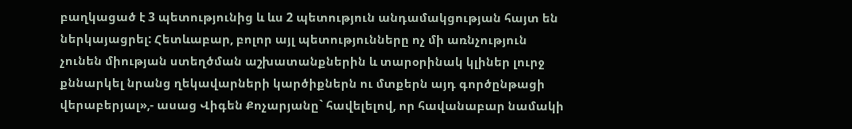բաղկացած է 3 պետությունից և ևս 2 պետություն անդամակցության հայտ են ներկայացրել: Հետևաբար, բոլոր այլ պետությունները ոչ մի առնչություն չունեն միության ստեղծման աշխատանքներին և տարօրինակ կլիներ լուրջ քննարկել նրանց ղեկավարների կարծիքներն ու մտքերն այդ գործընթացի վերաբերյալ»,- ասաց Վիգեն Քոչարյանը` հավելելով, որ հավանաբար նամակի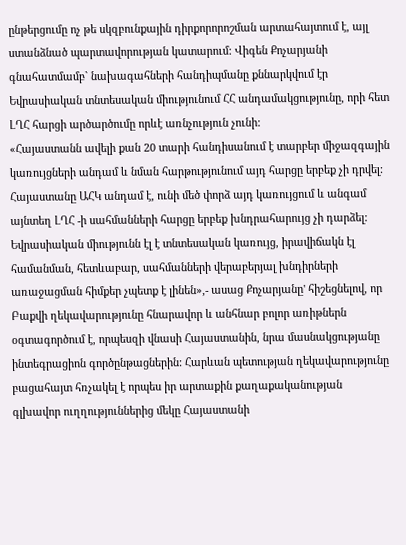ընթերցումը ոչ թե սկզբունքային դիրքորորոշման արտահայտում է, այլ ստանձնած պարտավորության կատարում: Վիգեն Քոչարյանի գնահատմամբ` նախագահների հանդիպմանը քննարկվում էր Եվրասիական տնտեսական միությունում ՀՀ անդամակցությունը, որի հետ ԼՂՀ հարցի արծարծումը որևէ առնչություն չունի:
«Հայաստանն ավելի քան 20 տարի հանդիսանում է տարբեր միջազգային կառույցների անդամ և նման հարթությունում այդ հարցը երբեք չի դրվել: Հայաստանը ԱՀԿ անդամ է, ունի մեծ փորձ այդ կառույցում և անգամ այնտեղ ԼՂՀ -ի սահմանների հարցը երբեք խնդրահարույց չի դարձել: Եվրասիական միությունն էլ է տնտեսական կառույց, իրավիճակն էլ համանման, հետևաբար, սահմանների վերաբերյալ խնդիրների առաջացման հիմքեր չպետք է լինեն»,- ասաց Քոչարյանը' հիշեցնելով, որ Բաքվի ղեկավարությունը հնարավոր և անհնար բոլոր առիթներն օգտագործում է, որպեսզի վնասի Հայաստանին, նրա մասնակցությանը ինտեգրացիոն գործընթացներին: Հարևան պետության ղեկավարությունը բացահայտ հռչակել է որպես իր արտաքին քաղաքականության գլխավոր ուղղություններից մեկը Հայաստանի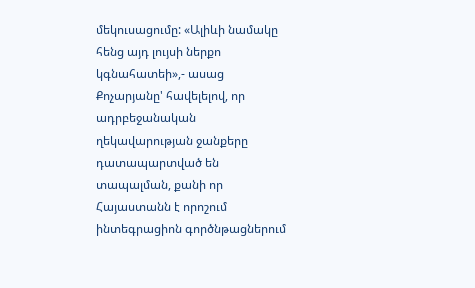մեկուսացումը: «Ալիևի նամակը հենց այդ լույսի ներքո կգնահատեի»,- ասաց Քոչարյանը' հավելելով, որ ադրբեջանական ղեկավարության ջանքերը դատապարտված են տապալման, քանի որ Հայաստանն է որոշում ինտեգրացիոն գործնթացներում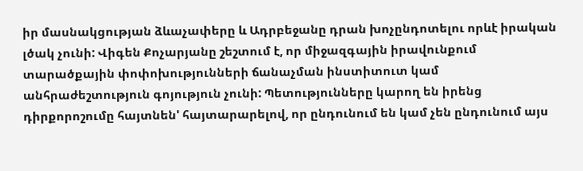իր մասնակցության ձևաչափերը և Ադրբեջանը դրան խոչընդոտելու որևէ իրական լծակ չունի: Վիգեն Քոչարյանը շեշտում է, որ միջազգային իրավունքում տարածքային փոփոխությունների ճանաչման ինստիտուտ կամ անհրաժեշտություն գոյություն չունի: Պետությունները կարող են իրենց դիրքորոշումը հայտնեն' հայտարարելով, որ ընդունում են կամ չեն ընդունում այս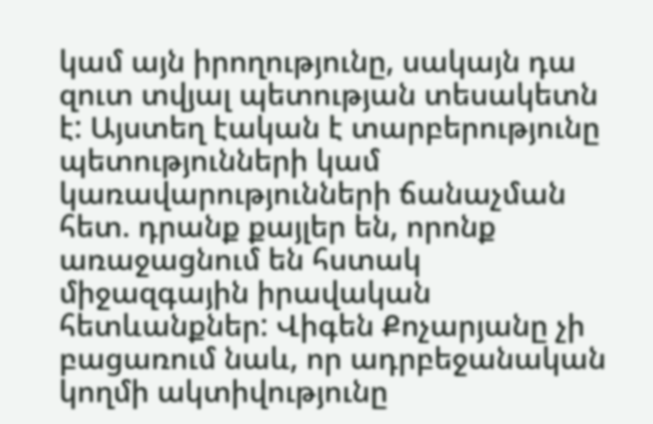կամ այն իրողությունը, սակայն դա զուտ տվյալ պետության տեսակետն է: Այստեղ էական է տարբերությունը պետությունների կամ կառավարությունների ճանաչման հետ. դրանք քայլեր են, որոնք առաջացնում են հստակ միջազգային իրավական հետևանքներ: Վիգեն Քոչարյանը չի բացառում նաև, որ ադրբեջանական կողմի ակտիվությունը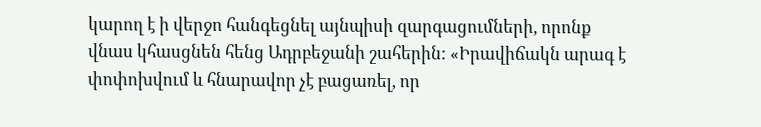կարող է ի վերջո հանգեցնել այնպիսի զարգացումների, որոնք վնաս կհասցնեն հենց Ադրբեջանի շահերին: «Իրավիճակն արագ է փոփոխվում և հնարավոր չէ բացառել, որ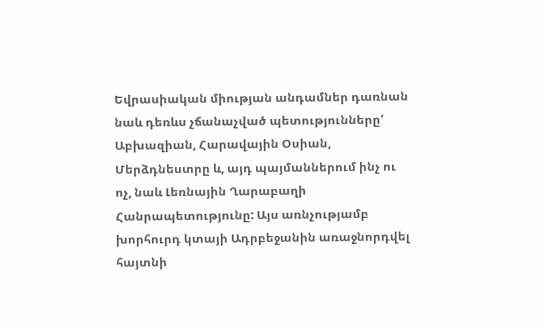Եվրասիական միության անդամներ դառնան նաև դեռևս չճանաչված պետությունները' Աբխազիան, Հարավային Օսիան, Մերձդնեստրը և, այդ պայմաններում ինչ ու ոչ, նաև Լեռնային Ղարաբաղի Հանրապետությունը: Այս առնչությամբ խորհուրդ կտայի Ադրբեջանին առաջնորդվել հայտնի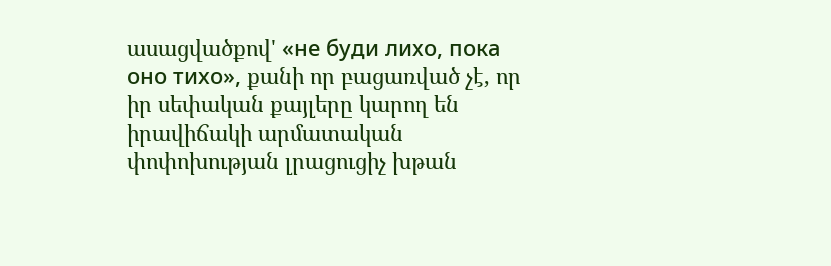ասացվածքով' «не буди лихо, пока оно тихо», քանի որ բացառված չէ, որ իր սեփական քայլերը կարող են իրավիճակի արմատական փոփոխության լրացուցիչ խթան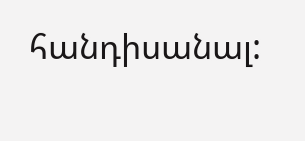հանդիսանալ: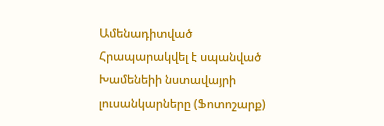Ամենադիտված
Հրապարակվել է սպանված Խամենեիի նստավայրի լուսանկարները (Ֆոտոշարք)